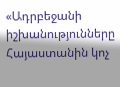«Ադրբեջանի իշխանությունները Հայաստանին կոչ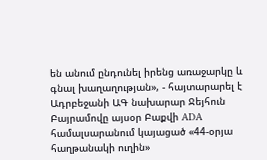են անում ընդունել իրենց առաջարկը և գնալ խաղաղության», - հայտարարել է Ադրբեջանի ԱԳ նախարար Ջեյհուն Բայրամովը այսօր Բաքվի ADA համալսարանում կայացած «44-օրյա հաղթանակի ուղին»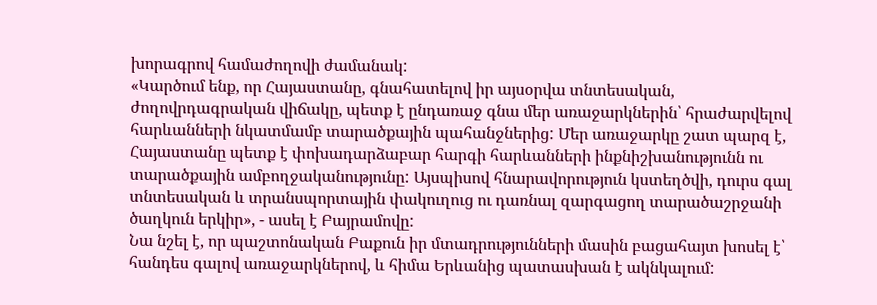խորագրով համաժողովի ժամանակ:
«Կարծում ենք, որ Հայաստանը, գնահատելով իր այսօրվա տնտեսական, ժողովրդագրական վիճակը, պետք է ընդառաջ գնա մեր առաջարկներին՝ հրաժարվելով հարևանների նկատմամբ տարածքային պահանջներից: Մեր առաջարկը շատ պարզ է, Հայաստանը պետք է փոխադարձաբար հարգի հարևանների ինքնիշխանությունն ու տարածքային ամբողջականությունը: Այսպիսով հնարավորություն կստեղծվի, դուրս գալ տնտեսական և տրանսպորտային փակուղուց ու դառնալ զարգացող տարածաշրջանի ծաղկուն երկիր», - ասել է Բայրամովը:
Նա նշել է, որ պաշտոնական Բաքուն իր մտադրությունների մասին բացահայտ խոսել է՝ հանդես գալով առաջարկներով, և հիմա Երևանից պատասխան է ակնկալում: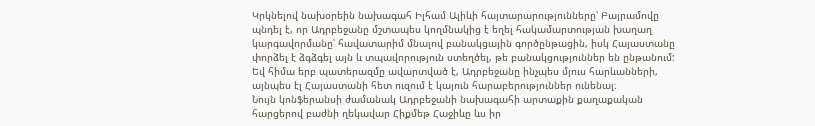Կրկնելով նախօրեին նախագահ Իլհամ Ալիևի հայտարարությունները՝ Բայրամովը պնդել է, որ Ադրբեջանը մշտապես կողմնակից է եղել հակամարտության խաղաղ կարգավորմանը՝ հավատարիմ մնալով բանակցային գործընթացին, իսկ Հայաստանը փորձել է ձգձգել այն և տպավորություն ստեղծել, թե բանակցություններ են ընթանում: Եվ հիմա երբ պատերազմը ավարտված է, Ադրբեջանը ինչպես մյուս հարևանների, այնպես էլ Հայաստանի հետ ուզում է կայուն հարաբերություններ ունենալ։
Նույն կոնֆերանսի ժամանակ Ադրբեջանի նախագահի արտաքին քաղաքական հարցերով բաժնի ղեկավար Հիքմեթ Հաջիևը ևս իր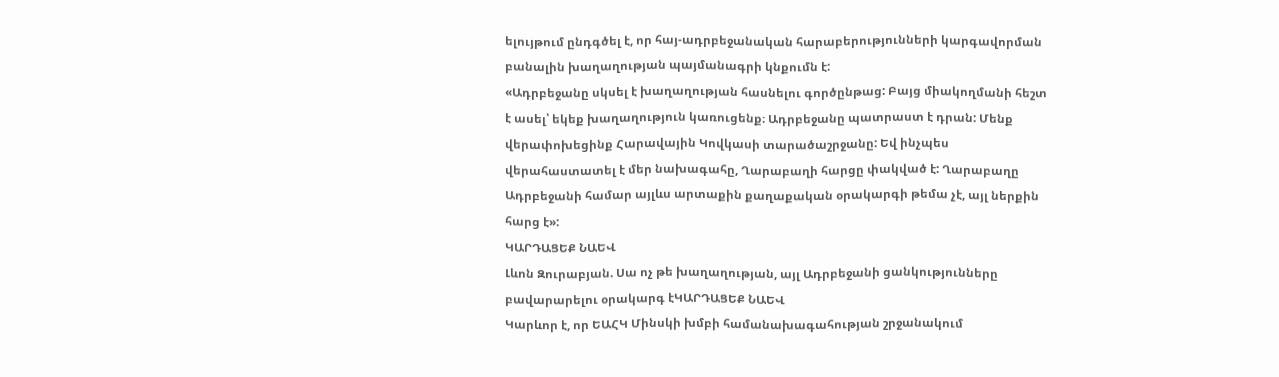ելույթում ընդգծել է, որ հայ-ադրբեջանական հարաբերությունների կարգավորման բանալին խաղաղության պայմանագրի կնքումն է:
«Ադրբեջանը սկսել է խաղաղության հասնելու գործընթաց: Բայց միակողմանի հեշտ է ասել՝ եկեք խաղաղություն կառուցենք։ Ադրբեջանը պատրաստ է դրան: Մենք վերափոխեցինք Հարավային Կովկասի տարածաշրջանը: Եվ ինչպես վերահաստատել է մեր նախագահը, Ղարաբաղի հարցը փակված է: Ղարաբաղը Ադրբեջանի համար այլևս արտաքին քաղաքական օրակարգի թեմա չէ, այլ ներքին հարց է»:
ԿԱՐԴԱՑԵՔ ՆԱԵՎ
Լևոն Զուրաբյան. Սա ոչ թե խաղաղության, այլ Ադրբեջանի ցանկությունները բավարարելու օրակարգ էԿԱՐԴԱՑԵՔ ՆԱԵՎ
Կարևոր է, որ ԵԱՀԿ Մինսկի խմբի համանախագահության շրջանակում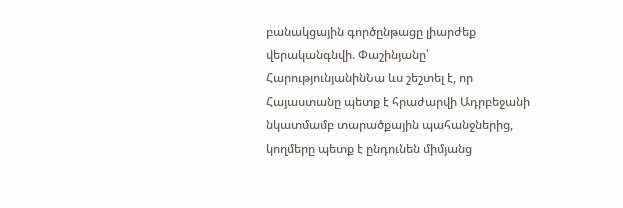բանակցային գործընթացը լիարժեք վերականգնվի. Փաշինյանը՝ ՀարությունյանինՆա ևս շեշտել է, որ Հայաստանը պետք է հրաժարվի Ադրբեջանի նկատմամբ տարածքային պահանջներից, կողմերը պետք է ընդունեն միմյանց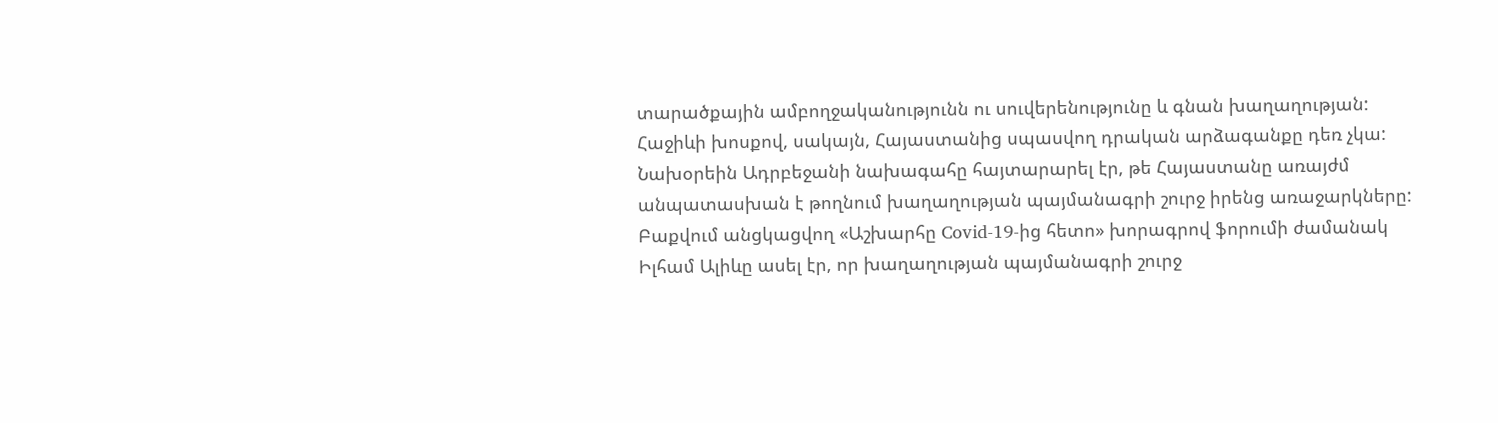տարածքային ամբողջականությունն ու սուվերենությունը և գնան խաղաղության: Հաջիևի խոսքով, սակայն, Հայաստանից սպասվող դրական արձագանքը դեռ չկա:
Նախօրեին Ադրբեջանի նախագահը հայտարարել էր, թե Հայաստանը առայժմ անպատասխան է թողնում խաղաղության պայմանագրի շուրջ իրենց առաջարկները: Բաքվում անցկացվող «Աշխարհը Covid-19-ից հետո» խորագրով ֆորումի ժամանակ Իլհամ Ալիևը ասել էր, որ խաղաղության պայմանագրի շուրջ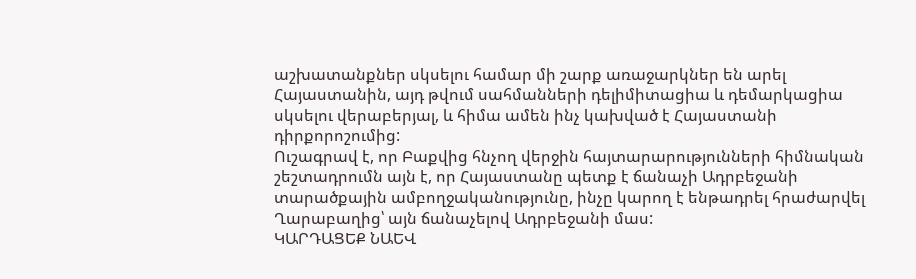աշխատանքներ սկսելու համար մի շարք առաջարկներ են արել Հայաստանին, այդ թվում սահմանների դելիմիտացիա և դեմարկացիա սկսելու վերաբերյալ, և հիմա ամեն ինչ կախված է Հայաստանի դիրքորոշումից:
Ուշագրավ է, որ Բաքվից հնչող վերջին հայտարարությունների հիմնական շեշտադրումն այն է, որ Հայաստանը պետք է ճանաչի Ադրբեջանի տարածքային ամբողջականությունը, ինչը կարող է ենթադրել հրաժարվել Ղարաբաղից՝ այն ճանաչելով Ադրբեջանի մաս:
ԿԱՐԴԱՑԵՔ ՆԱԵՎ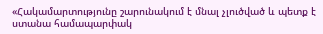«Հակամարտությունը շարունակում է մնալ չլուծված և պետք է ստանա համապարփակ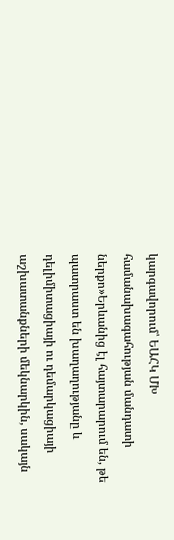կարգավորում՝ ԵԱՀԿ ՄԽ համանախագահության մանդատի ներքո»Երևանից էլ հայտարարում են, թե պատրաստ են խաղաղությանը և դելիմիտացիայի ու դեմարկացիայի աշխատանքների մեկնարկին, սակայն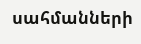սահմանների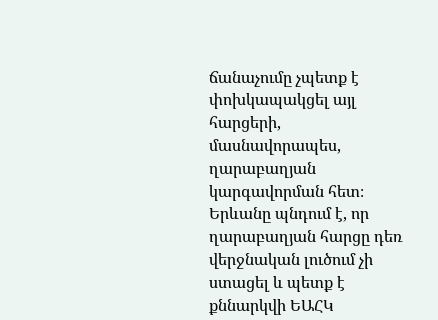ճանաչումը չպետք է փոխկապակցել այլ հարցերի, մասնավորապես, ղարաբաղյան կարգավորման հետ։ Երևանը պնդում է, որ ղարաբաղյան հարցը դեռ վերջնական լուծում չի ստացել և պետք է քննարկվի ԵԱՀԿ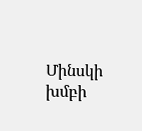Մինսկի խմբի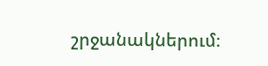շրջանակներում։